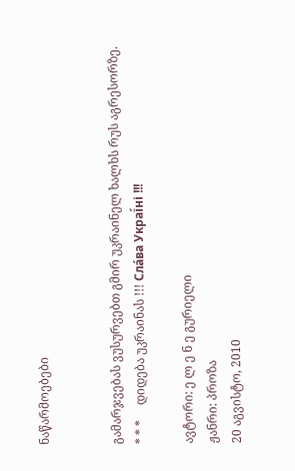ნაწარმოებები


გამარჯვებას ვუსურვებთ გმირ უკრაინელ ხალხს რუს აგრესორზე.     * * *     დიდება უკრაინას !!! Сла́ва Украї́ні !!!

ავტორი: ე ლ ე ნ ე გურიელი
ჟანრი: პროზა
20 აგვისტო, 2010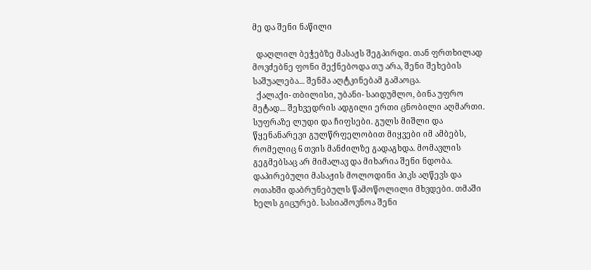მე და შენი ნაწილი

  დაღლილ ბეჭებზე მასაჟს შეგპირდი. თან ფრთხილად მოვძებნე ფონი მექნებოდა თუ არა, შენი შეხების საშუალება... შენმა აღტკინებამ გამაოცა.
  ქალაქი- თბილისი, უბანი- საიდუმლო, ბინა უფრო მეტად... შეხვედრის ადგილი ერთი ცნობილი აღმართი. სუფრაზე ლუდი და ჩიფსები. გულს მიშლი და წყენანარევი გულწრფელობით მიყვები იმ ამბებს, რომელიც 6 თვის მანძილზე გადაგხდა. მომავლის გეგმებსაც არ მიმალავ და მიხარია შენი ნდობა. დაპირებული მასაჟის მოლოდინი პიკს აღწევს და ოთახში დაბრუნებულს წამოწოლილი მხვდები. თმაში ხელს გიცურებ. სასიამოვნოა შენი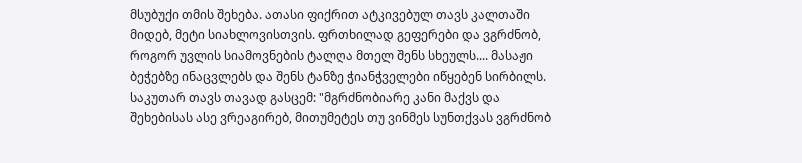მსუბუქი თმის შეხება. ათასი ფიქრით ატკივებულ თავს კალთაში მიდებ, მეტი სიახლოვისთვის. ფრთხილად გეფერები და ვგრძნობ, როგორ უვლის სიამოვნების ტალღა მთელ შენს სხეულს.... მასაჟი ბეჭებზე ინაცვლებს და შენს ტანზე ჭიანჭველები იწყებენ სირბილს. საკუთარ თავს თავად გასცემ: "მგრძნობიარე კანი მაქვს და შეხებისას ასე ვრეაგირებ, მითუმეტეს თუ ვინმეს სუნთქვას ვგრძნობ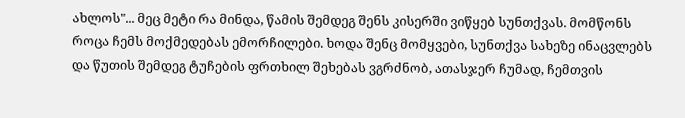ახლოს"... მეც მეტი რა მინდა, წამის შემდეგ შენს კისერში ვიწყებ სუნთქვას. მომწონს როცა ჩემს მოქმედებას ემორჩილები. ხოდა შენც მომყვები, სუნთქვა სახეზე ინაცვლებს და წუთის შემდეგ ტუჩების ფრთხილ შეხებას ვგრძნობ, ათასჯერ ჩუმად, ჩემთვის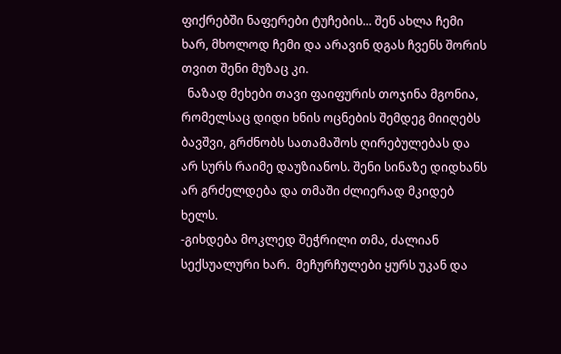ფიქრებში ნაფერები ტუჩების... შენ ახლა ჩემი ხარ, მხოლოდ ჩემი და არავინ დგას ჩვენს შორის თვით შენი მუზაც კი.
  ნაზად მეხები თავი ფაიფურის თოჯინა მგონია, რომელსაც დიდი ხნის ოცნების შემდეგ მიიღებს ბავშვი, გრძნობს სათამაშოს ღირებულებას და არ სურს რაიმე დაუზიანოს. შენი სინაზე დიდხანს არ გრძელდება და თმაში ძლიერად მკიდებ ხელს.
-გიხდება მოკლედ შეჭრილი თმა, ძალიან სექსუალური ხარ.  მეჩურჩულები ყურს უკან და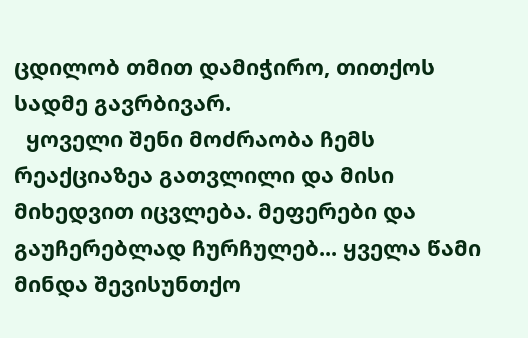ცდილობ თმით დამიჭირო, თითქოს სადმე გავრბივარ.
  ყოველი შენი მოძრაობა ჩემს რეაქციაზეა გათვლილი და მისი მიხედვით იცვლება. მეფერები და გაუჩერებლად ჩურჩულებ... ყველა წამი მინდა შევისუნთქო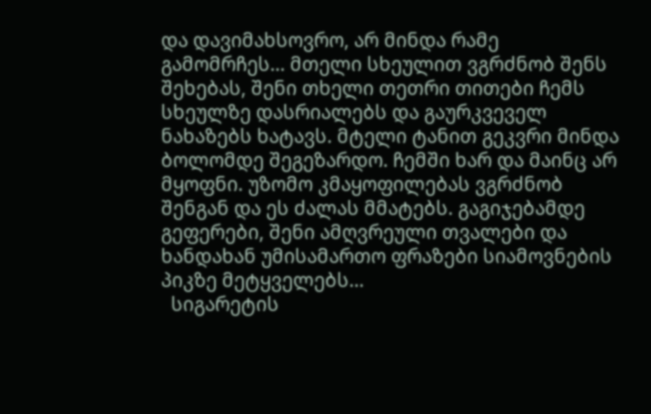და დავიმახსოვრო, არ მინდა რამე გამომრჩეს... მთელი სხეულით ვგრძნობ შენს შეხებას, შენი თხელი თეთრი თითები ჩემს სხეულზე დასრიალებს და გაურკვეველ ნახაზებს ხატავს. მტელი ტანით გეკვრი მინდა ბოლომდე შეგეზარდო. ჩემში ხარ და მაინც არ მყოფნი. უზომო კმაყოფილებას ვგრძნობ შენგან და ეს ძალას მმატებს. გაგიჯებამდე გეფერები, შენი ამღვრეული თვალები და ხანდახან უმისამართო ფრაზები სიამოვნების პიკზე მეტყველებს...
  სიგარეტის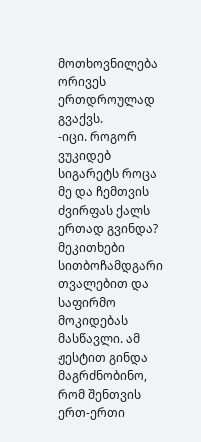მოთხოვნილება ორივეს ერთდროულად გვაქვს.
-იცი. როგორ ვუკიდებ სიგარეტს როცა მე და ჩემთვის ძვირფას ქალს ერთად გვინდა? მეკითხები სითბოჩამდგარი თვალებით და საფირმო მოკიდებას მასწავლი. ამ ჟესტით გინდა მაგრძნობინო, რომ შენთვის ერთ-ერთი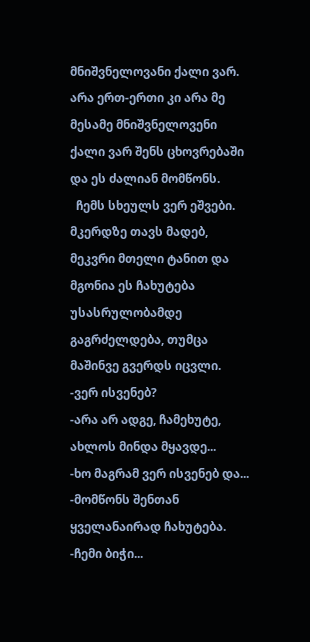მნიშვნელოვანი ქალი ვარ. არა ერთ-ერთი კი არა მე მესამე მნიშვნელოვენი ქალი ვარ შენს ცხოვრებაში და ეს ძალიან მომწონს.
  ჩემს სხეულს ვერ ეშვები. მკერდზე თავს მადებ, მეკვრი მთელი ტანით და მგონია ეს ჩახუტება უსასრულობამდე გაგრძელდება, თუმცა მაშინვე გვერდს იცვლი.
-ვერ ისვენებ?
-არა არ ადგე, ჩამეხუტე, ახლოს მინდა მყავდე...
-ხო მაგრამ ვერ ისვენებ და...
-მომწონს შენთან ყველანაირად ჩახუტება.
-ჩემი ბიჭი...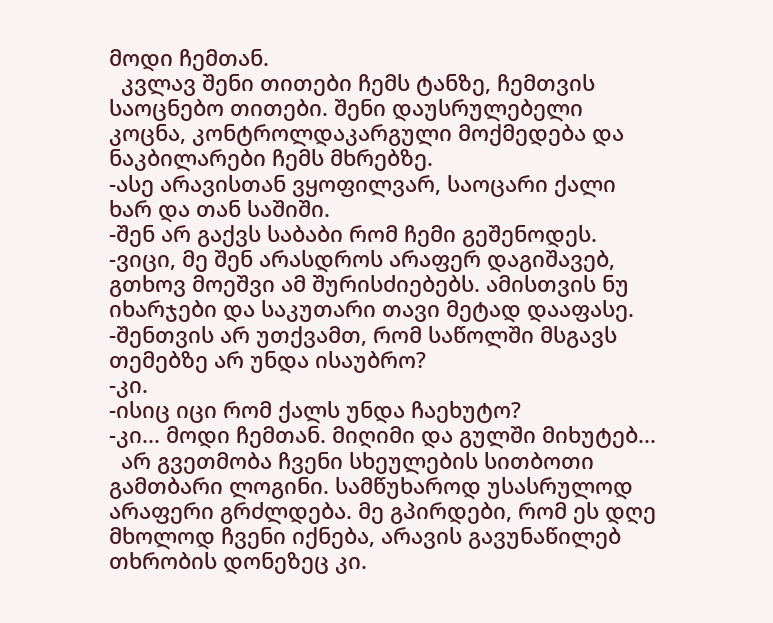მოდი ჩემთან.
  კვლავ შენი თითები ჩემს ტანზე, ჩემთვის საოცნებო თითები. შენი დაუსრულებელი კოცნა, კონტროლდაკარგული მოქმედება და ნაკბილარები ჩემს მხრებზე.
-ასე არავისთან ვყოფილვარ, საოცარი ქალი ხარ და თან საშიში.
-შენ არ გაქვს საბაბი რომ ჩემი გეშენოდეს.
-ვიცი, მე შენ არასდროს არაფერ დაგიშავებ, გთხოვ მოეშვი ამ შურისძიებებს. ამისთვის ნუ იხარჯები და საკუთარი თავი მეტად დააფასე.
-შენთვის არ უთქვამთ, რომ საწოლში მსგავს თემებზე არ უნდა ისაუბრო?
-კი.
-ისიც იცი რომ ქალს უნდა ჩაეხუტო?
-კი... მოდი ჩემთან. მიღიმი და გულში მიხუტებ...
  არ გვეთმობა ჩვენი სხეულების სითბოთი გამთბარი ლოგინი. სამწუხაროდ უსასრულოდ არაფერი გრძლდება. მე გპირდები, რომ ეს დღე მხოლოდ ჩვენი იქნება, არავის გავუნაწილებ თხრობის დონეზეც კი.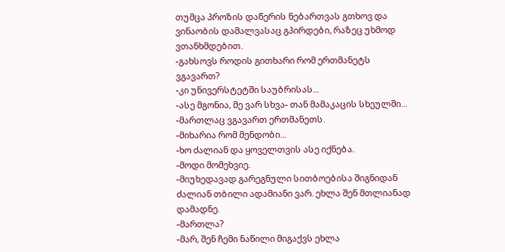თუმცა პროზის დაწერის ნებართვას გთხოვ და ვინაობის დამალვასაც გპირდები, რაზეც უხმოდ ვთანხმდებით.
-გახსოვს როდის გითხარი რომ ერთმანეტს ვგავართ?
-კი უნივერსტეტში საუბრისას...
-ასე მგონია, მე ვარ სხვა- თან მამაკაცის სხეულში...
-მართლაც ვგავართ ერთმანეთს.
-მიხარია რომ მენდობი...
-ხო ძალიან და ყოველთვის ასე იქნება.
-მოდი მომეხვიე.
-მიუხედავად გარეგნული სითბოებისა შიგნიდან ძალიან თბილი ადამიანი ვარ. ეხლა შენ მთლიანად დამადნე.
-მართლა?
-მარ, შენ ჩემი ნაწილი მიგაქვს ეხლა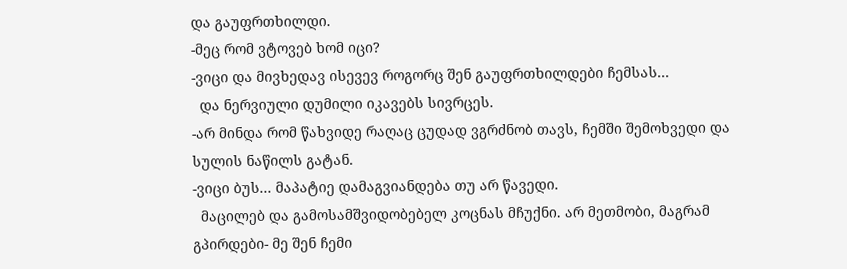და გაუფრთხილდი.
-მეც რომ ვტოვებ ხომ იცი?
-ვიცი და მივხედავ ისევევ როგორც შენ გაუფრთხილდები ჩემსას...
  და ნერვიული დუმილი იკავებს სივრცეს.
-არ მინდა რომ წახვიდე რაღაც ცუდად ვგრძნობ თავს, ჩემში შემოხვედი და სულის ნაწილს გატან.
-ვიცი ბუს... მაპატიე დამაგვიანდება თუ არ წავედი.
  მაცილებ და გამოსამშვიდობებელ კოცნას მჩუქნი. არ მეთმობი, მაგრამ გპირდები- მე შენ ჩემი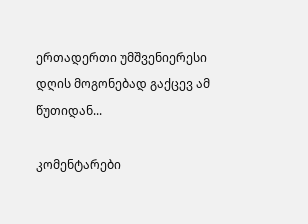ერთადერთი უმშვენიერესი დღის მოგონებად გაქცევ ამ წუთიდან...

კომენტარები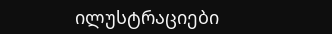ილუსტრაციები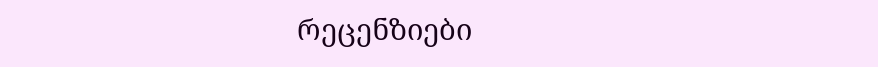რეცენზიები